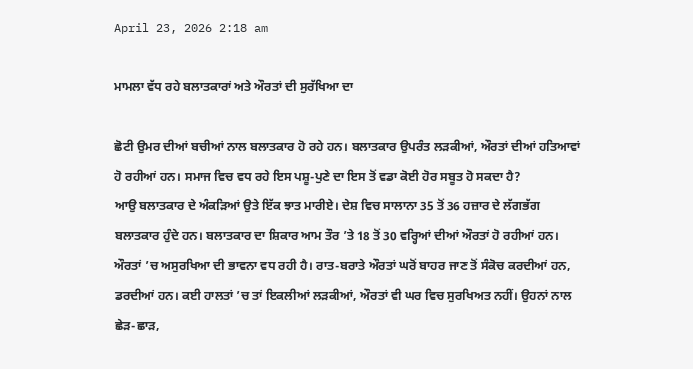April 23, 2026 2:18 am

ਮਾਮਲਾ ਵੱਧ ਰਹੇ ਬਲਾਤਕਾਰਾਂ ਅਤੇ ਔਰਤਾਂ ਦੀ ਸੁਰੱਖਿਆ ਦਾ

ਛੋਟੀ ਉਮਰ ਦੀਆਂ ਬਚੀਆਂ ਨਾਲ ਬਲਾਤਕਾਰ ਹੋ ਰਹੇ ਹਨ। ਬਲਾਤਕਾਰ ਉਪਰੰਤ ਲੜਕੀਆਂ, ਔਰਤਾਂ ਦੀਆਂ ਹਤਿਆਵਾਂ ਹੋ ਰਹੀਆਂ ਹਨ। ਸਮਾਜ ਵਿਚ ਵਧ ਰਹੇ ਇਸ ਪਸ਼ੂ-ਪੁਣੇ ਦਾ ਇਸ ਤੋਂ ਵਡਾ ਕੋਈ ਹੋਰ ਸਬੂਤ ਹੋ ਸਕਦਾ ਹੈ?
ਆਉ ਬਲਾਤਕਾਰ ਦੇ ਅੰਕੜਿਆਂ ਉਤੇ ਇੱਕ ਝਾਤ ਮਾਰੀਏ। ਦੇਸ਼ ਵਿਚ ਸਾਲਾਨਾ 35 ਤੋਂ 36 ਹਜ਼ਾਰ ਦੇ ਲੱਗਭੱਗ ਬਲਾਤਕਾਰ ਹੁੰਦੇ ਹਨ। ਬਲਾਤਕਾਰ ਦਾ ਸ਼ਿਕਾਰ ਆਮ ਤੌਰ ’ਤੇ 18 ਤੋਂ 30 ਵਰ੍ਹਿਆਂ ਦੀਆਂ ਔਰਤਾਂ ਹੋ ਰਹੀਆਂ ਹਨ। ਔਰਤਾਂ ’ਚ ਅਸੁਰਖਿਆ ਦੀ ਭਾਵਨਾ ਵਧ ਰਹੀ ਹੈ। ਰਾਤ-ਬਰਾਤੇ ਔਰਤਾਂ ਘਰੋਂ ਬਾਹਰ ਜਾਣ ਤੋਂ ਸੰਕੋਚ ਕਰਦੀਆਂ ਹਨ, ਡਰਦੀਆਂ ਹਨ। ਕਈ ਹਾਲਤਾਂ ’ਚ ਤਾਂ ਇਕਲੀਆਂ ਲੜਕੀਆਂ, ਔਰਤਾਂ ਵੀ ਘਰ ਵਿਚ ਸੁਰਖਿਅਤ ਨਹੀਂ। ਉਹਨਾਂ ਨਾਲ ਛੇੜ-ਛਾੜ,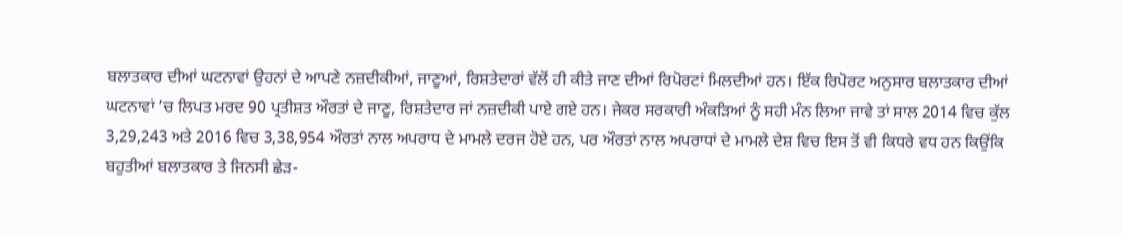ਬਲਾਤਕਾਰ ਦੀਆਂ ਘਟਨਾਵਾਂ ਉਹਨਾਂ ਦੇ ਆਪਣੇ ਨਜ਼ਦੀਕੀਆਂ, ਜਾਣੂਆਂ, ਰਿਸ਼ਤੇਦਾਰਾਂ ਵੱਲੋਂ ਹੀ ਕੀਤੇ ਜਾਣ ਦੀਆਂ ਰਿਪੋਰਟਾਂ ਮਿਲਦੀਆਂ ਹਨ। ਇੱਕ ਰਿਪੋਰਟ ਅਨੁਸਾਰ ਬਲਾਤਕਾਰ ਦੀਆਂ ਘਟਨਾਵਾਂ ’ਚ ਲਿਪਤ ਮਰਦ 90 ਪ੍ਰਤੀਸ਼ਤ ਔਰਤਾਂ ਦੇ ਜਾਣੂ, ਰਿਸ਼ਤੇਦਾਰ ਜਾਂ ਨਜ਼ਦੀਕੀ ਪਾਏ ਗਏ ਹਨ। ਜੇਕਰ ਸਰਕਾਰੀ ਅੰਕੜਿਆਂ ਨੂੰ ਸਹੀ ਮੰਨ ਲਿਆ ਜਾਵੇ ਤਾਂ ਸਾਲ 2014 ਵਿਚ ਕੁੱਲ 3,29,243 ਅਤੇ 2016 ਵਿਚ 3,38,954 ਔਰਤਾਂ ਨਾਲ ਅਪਰਾਧ ਦੇ ਮਾਮਲੇ ਦਰਜ ਹੋਏ ਹਨ, ਪਰ ਔਰਤਾਂ ਨਾਲ ਅਪਰਾਧਾਂ ਦੇ ਮਾਮਲੇ ਦੇਸ਼ ਵਿਚ ਇਸ ਤੋਂ ਵੀ ਕਿਧਰੇ ਵਧ ਹਨ ਕਿਉਂਕਿ ਬਹੁਤੀਆਂ ਬਲਾਤਕਾਰ ਤੇ ਜਿਨਸੀ ਛੇੜ-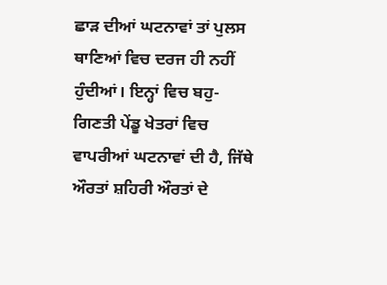ਛਾੜ ਦੀਆਂ ਘਟਨਾਵਾਂ ਤਾਂ ਪੁਲਸ ਥਾਣਿਆਂ ਵਿਚ ਦਰਜ ਹੀ ਨਹੀਂ ਹੁੰਦੀਆਂ। ਇਨ੍ਹਾਂ ਵਿਚ ਬਹੁ-ਗਿਣਤੀ ਪੇਂਡੂ ਖੇਤਰਾਂ ਵਿਚ ਵਾਪਰੀਆਂ ਘਟਨਾਵਾਂ ਦੀ ਹੈ, ਜਿੱਥੇ ਔਰਤਾਂ ਸ਼ਹਿਰੀ ਔਰਤਾਂ ਦੇ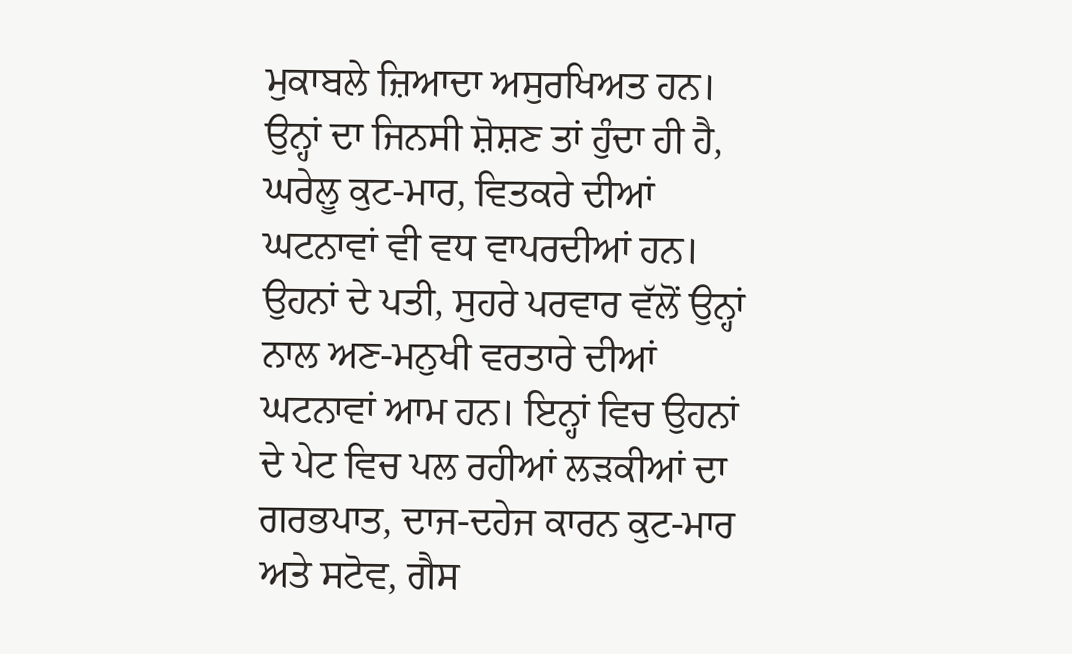ਮੁਕਾਬਲੇ ਜ਼ਿਆਦਾ ਅਸੁਰਖਿਅਤ ਹਨ। ਉਨ੍ਹਾਂ ਦਾ ਜਿਨਸੀ ਸ਼ੋਸ਼ਣ ਤਾਂ ਹੁੰਦਾ ਹੀ ਹੈ, ਘਰੇਲੂ ਕੁਟ-ਮਾਰ, ਵਿਤਕਰੇ ਦੀਆਂ ਘਟਨਾਵਾਂ ਵੀ ਵਧ ਵਾਪਰਦੀਆਂ ਹਨ। ਉਹਨਾਂ ਦੇ ਪਤੀ, ਸੁਹਰੇ ਪਰਵਾਰ ਵੱਲੋਂ ਉਨ੍ਹਾਂ ਨਾਲ ਅਣ-ਮਨੁਖੀ ਵਰਤਾਰੇ ਦੀਆਂ ਘਟਨਾਵਾਂ ਆਮ ਹਨ। ਇਨ੍ਹਾਂ ਵਿਚ ਉਹਨਾਂ ਦੇ ਪੇਟ ਵਿਚ ਪਲ ਰਹੀਆਂ ਲੜਕੀਆਂ ਦਾ ਗਰਭਪਾਤ, ਦਾਜ-ਦਹੇਜ ਕਾਰਨ ਕੁਟ-ਮਾਰ ਅਤੇ ਸਟੋਵ, ਗੈਸ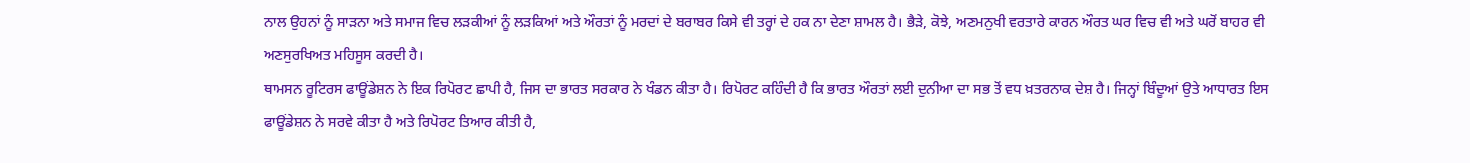ਨਾਲ ਉਹਨਾਂ ਨੂੰ ਸਾੜਨਾ ਅਤੇ ਸਮਾਜ ਵਿਚ ਲੜਕੀਆਂ ਨੂੰ ਲੜਕਿਆਂ ਅਤੇ ਔਰਤਾਂ ਨੂੰ ਮਰਦਾਂ ਦੇ ਬਰਾਬਰ ਕਿਸੇ ਵੀ ਤਰ੍ਹਾਂ ਦੇ ਹਕ ਨਾ ਦੇਣਾ ਸ਼ਾਮਲ ਹੈ। ਭੈੜੇ, ਕੋਝੇ, ਅਣਮਨੁਖੀ ਵਰਤਾਰੇ ਕਾਰਨ ਔਰਤ ਘਰ ਵਿਚ ਵੀ ਅਤੇ ਘਰੋਂ ਬਾਹਰ ਵੀ ਅਣਸੁਰਖਿਅਤ ਮਹਿਸੂਸ ਕਰਦੀ ਹੈ।
ਥਾਮਸਨ ਰੂਟਿਰਸ ਫਾਊਂਡੇਸ਼ਨ ਨੇ ਇਕ ਰਿਪੋਰਟ ਛਾਪੀ ਹੈ, ਜਿਸ ਦਾ ਭਾਰਤ ਸਰਕਾਰ ਨੇ ਖੰਡਨ ਕੀਤਾ ਹੈ। ਰਿਪੋਰਟ ਕਹਿੰਦੀ ਹੈ ਕਿ ਭਾਰਤ ਔਰਤਾਂ ਲਈ ਦੁਨੀਆ ਦਾ ਸਭ ਤੋਂ ਵਧ ਖ਼ਤਰਨਾਕ ਦੇਸ਼ ਹੈ। ਜਿਨ੍ਹਾਂ ਬਿੰਦੂਆਂ ਉਤੇ ਆਧਾਰਤ ਇਸ ਫਾਊਂਡੇਸ਼ਨ ਨੇ ਸਰਵੇ ਕੀਤਾ ਹੈ ਅਤੇ ਰਿਪੋਰਟ ਤਿਆਰ ਕੀਤੀ ਹੈ,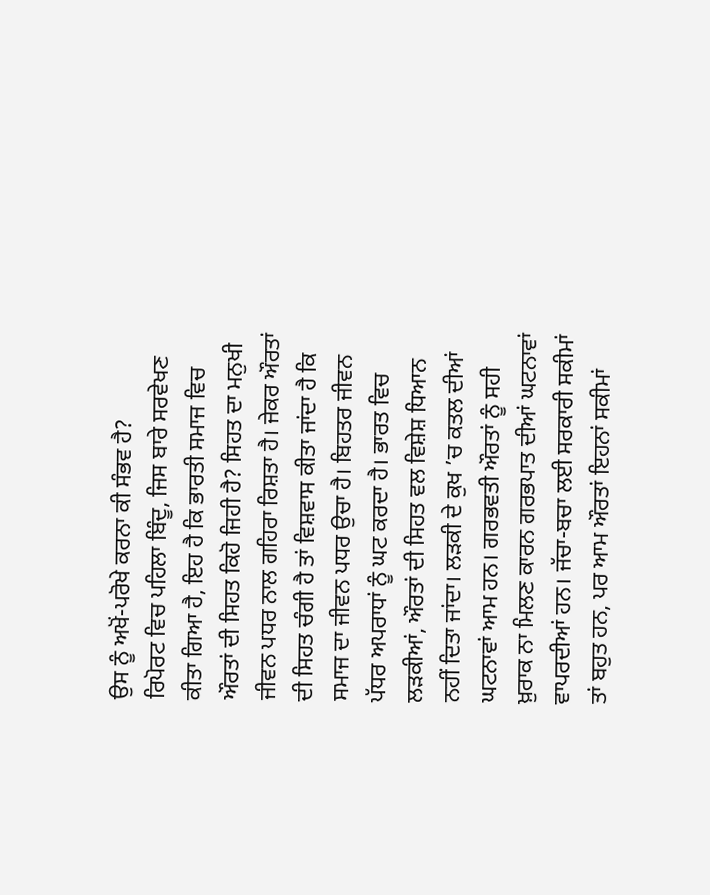ਉਸ ਨੂੰ ਅਖੋਂ-ਪਰੋਖੇ ਕਰਨਾ ਕੀ ਸੰਭਵ ਹੈ?
ਰਿਪੋਰਟ ਵਿਚ ਪਹਿਲਾ ਬਿੰਦੂ, ਜਿਸ ਬਾਰੇ ਸਰਵੇਖਣ ਕੀਤਾ ਗਿਆ ਹੈ, ਇਹ ਹੈ ਕਿ ਭਾਰਤੀ ਸਮਾਜ ਵਿਚ ਔਰਤਾਂ ਦੀ ਸਿਹਤ ਕਿਹੋ ਜਿਹੀ ਹੈ? ਸਿਹਤ ਦਾ ਮਨੁਖੀ ਜੀਵਨ ਪਧਰ ਨਾਲ ਗਹਿਰਾ ਰਿਸ਼ਤਾ ਹੈ। ਜੇਕਰ ਔਰਤਾਂ ਦੀ ਸਿਹਤ ਚੰਗੀ ਹੈ ਤਾਂ ਵਿਸ਼ਵਾਸ ਕੀਤਾ ਜਾਂਦਾ ਹੈ ਕਿ ਸਮਾਜ ਦਾ ਜੀਵਨ ਪਧਰ ਉਚਾ ਹੈ। ਬਿਹਤਰ ਜੀਵਨ ਪੱਧਰ ਅਪਰਾਧਾਂ ਨੂੰ ਘਟ ਕਰਦਾ ਹੈ। ਭਾਰਤ ਵਿਚ ਲੜਕੀਆਂ, ਔਰਤਾਂ ਦੀ ਸਿਹਤ ਵਲ ਵਿਸ਼ੇਸ਼ ਧਿਆਨ ਨਹੀਂ ਦਿਤਾ ਜਾਂਦਾ। ਲੜਕੀ ਦੇ ਕੁਖ ’ਚ ਕਤਲ ਦੀਆਂ ਘਟਨਾਵਾਂ ਆਮ ਹਨ। ਗਰਭਵਤੀ ਔਰਤਾਂ ਨੂੰ ਸਹੀ ਖ਼ੁਰਾਕ ਨਾ ਮਿਲਣ ਕਾਰਨ ਗਰਭਪਾਤ ਦੀਆਂ ਘਟਨਾਵਾਂ ਵਾਪਰਦੀਆਂ ਹਨ। ਜੱਚਾ-ਬਚਾ ਲਈ ਸਰਕਾਰੀ ਸਕੀਮਾਂ ਤਾਂ ਬਹੁਤ ਹਨ, ਪਰ ਆਮ ਔਰਤਾਂ ਇਹਨਾਂ ਸਕੀਮਾਂ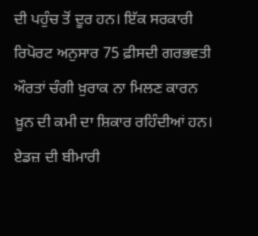ਦੀ ਪਹੁੰਚ ਤੋਂ ਦੂਰ ਹਨ। ਇੱਕ ਸਰਕਾਰੀ ਰਿਪੋਰਟ ਅਨੁਸਾਰ 75 ਫ਼ੀਸਦੀ ਗਰਭਵਤੀ ਔਰਤਾਂ ਚੰਗੀ ਖ਼ੁਰਾਕ ਨਾ ਮਿਲਣ ਕਾਰਨ ਖ਼ੂਨ ਦੀ ਕਮੀ ਦਾ ਸ਼ਿਕਾਰ ਰਹਿੰਦੀਆਂ ਹਨ। ਏਡਜ਼ ਦੀ ਬੀਮਾਰੀ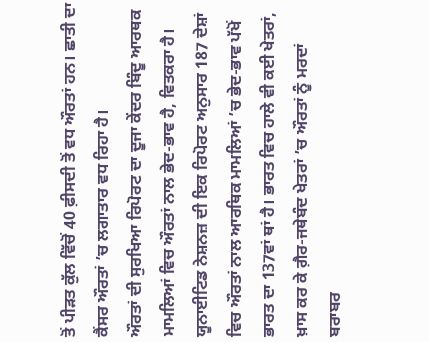ਤੋਂ ਪੀੜਤ ਕੁੱਲ ਵਿੱਚੋਂ 40 ਫ਼ੀਸਦੀ ਤੋਂ ਵਧ ਔਰਤਾਂ ਹਨ। ਛਾਤੀ ਦਾ ਕੈਂਸਰ ਔਰਤਾਂ ’ਚ ਲਗਾਤਾਰ ਵਧ ਰਿਹਾ ਹੈ।
ਔਰਤਾਂ ਦੀ ਸੁਰਖਿਆ ਰਿਪੋਰਟ ਦਾ ਦੂਜਾ ਕੇਂਦਰ ਬਿੰਦੂ ਆਰਥਕ ਮਾਮਲਿਆਂ ਵਿਚ ਔਰਤਾਂ ਨਾਲ ਭੇਦ-ਭਾਵ ਹੈ, ਵਿਤਕਰਾ ਹੈ। ਯੂਨਾਈਟਿਡ ਨੇਸ਼ਨਜ਼ ਦੀ ਇਕ ਰਿਪੋਰਟ ਅਨੁਸਾਰ 187 ਦੇਸ਼ਾਂ ਵਿਚ ਔਰਤਾਂ ਨਾਲ ਆਰਥਿਕ ਮਾਮਲਿਆਂ ’ਚ ਭੇਦ-ਭਾਵ ਪੱਖੋਂ ਭਾਰਤ ਦਾ 137ਵਾਂ ਥਾਂ ਹੈ। ਭਾਰਤ ਵਿਚ ਹਾਲੇ ਵੀ ਕਈ ਖੇਤਰਾਂ, ਖ਼ਾਸ ਕਰ ਕੇ ਗ਼ੈਰ-ਜਥੇਬੰਦ ਖੇਤਰਾਂ ’ਚ ਔਰਤਾਂ ਨੂੰ ਮਰਦਾਂ ਬਰਾਬਰ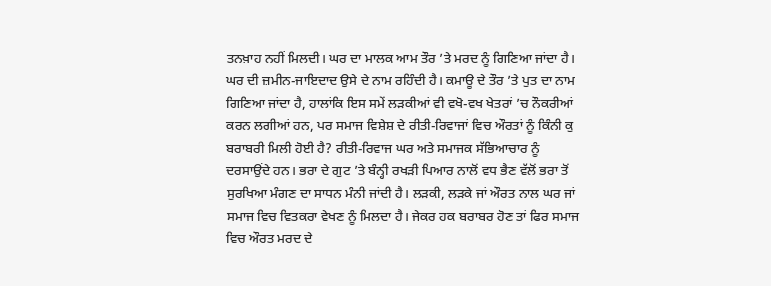ਤਨਖ਼ਾਹ ਨਹੀਂ ਮਿਲਦੀ। ਘਰ ਦਾ ਮਾਲਕ ਆਮ ਤੌਰ ’ਤੇ ਮਰਦ ਨੂੰ ਗਿਣਿਆ ਜਾਂਦਾ ਹੈ। ਘਰ ਦੀ ਜ਼ਮੀਨ-ਜਾਇਦਾਦ ਉਸੇ ਦੇ ਨਾਮ ਰਹਿੰਦੀ ਹੈ। ਕਮਾਊ ਦੇ ਤੌਰ ’ਤੇ ਪੁਤ ਦਾ ਨਾਮ ਗਿਣਿਆ ਜਾਂਦਾ ਹੈ, ਹਾਲਾਂਕਿ ਇਸ ਸਮੇਂ ਲੜਕੀਆਂ ਵੀ ਵਖੋ-ਵਖ ਖੇਤਰਾਂ ’ਚ ਨੌਕਰੀਆਂ ਕਰਨ ਲਗੀਆਂ ਹਨ, ਪਰ ਸਮਾਜ ਵਿਸ਼ੇਸ਼ ਦੇ ਰੀਤੀ-ਰਿਵਾਜਾਂ ਵਿਚ ਔਰਤਾਂ ਨੂੰ ਕਿੰਨੀ ਕੁ ਬਰਾਬਰੀ ਮਿਲੀ ਹੋਈ ਹੈ? ਰੀਤੀ-ਰਿਵਾਜ ਘਰ ਅਤੇ ਸਮਾਜਕ ਸੱਭਿਆਚਾਰ ਨੂੰ ਦਰਸਾਉਂਦੇ ਹਨ। ਭਰਾ ਦੇ ਗੁਟ ’ਤੇ ਬੰਨ੍ਹੀ ਰਖੜੀ ਪਿਆਰ ਨਾਲੋਂ ਵਧ ਭੈਣ ਵੱਲੋਂ ਭਰਾ ਤੋਂ ਸੁਰਖਿਆ ਮੰਗਣ ਦਾ ਸਾਧਨ ਮੰਨੀ ਜਾਂਦੀ ਹੈ। ਲੜਕੀ, ਲੜਕੇ ਜਾਂ ਔਰਤ ਨਾਲ ਘਰ ਜਾਂ ਸਮਾਜ ਵਿਚ ਵਿਤਕਰਾ ਵੇਖਣ ਨੂੰ ਮਿਲਦਾ ਹੈ। ਜੇਕਰ ਹਕ ਬਰਾਬਰ ਹੋਣ ਤਾਂ ਫਿਰ ਸਮਾਜ ਵਿਚ ਔਰਤ ਮਰਦ ਦੇ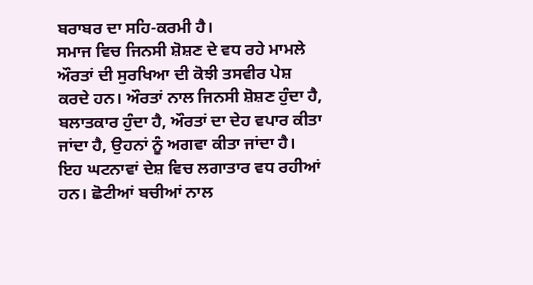ਬਰਾਬਰ ਦਾ ਸਹਿ-ਕਰਮੀ ਹੈ।
ਸਮਾਜ ਵਿਚ ਜਿਨਸੀ ਸ਼ੋਸ਼ਣ ਦੇ ਵਧ ਰਹੇ ਮਾਮਲੇ ਔਰਤਾਂ ਦੀ ਸੁਰਖਿਆ ਦੀ ਕੋਝੀ ਤਸਵੀਰ ਪੇਸ਼ ਕਰਦੇ ਹਨ। ਔਰਤਾਂ ਨਾਲ ਜਿਨਸੀ ਸ਼ੋਸ਼ਣ ਹੁੰਦਾ ਹੈ, ਬਲਾਤਕਾਰ ਹੁੰਦਾ ਹੈ, ਔਰਤਾਂ ਦਾ ਦੇਹ ਵਪਾਰ ਕੀਤਾ ਜਾਂਦਾ ਹੈ, ਉਹਨਾਂ ਨੂੰ ਅਗਵਾ ਕੀਤਾ ਜਾਂਦਾ ਹੈ। ਇਹ ਘਟਨਾਵਾਂ ਦੇਸ਼ ਵਿਚ ਲਗਾਤਾਰ ਵਧ ਰਹੀਆਂ ਹਨ। ਛੋਟੀਆਂ ਬਚੀਆਂ ਨਾਲ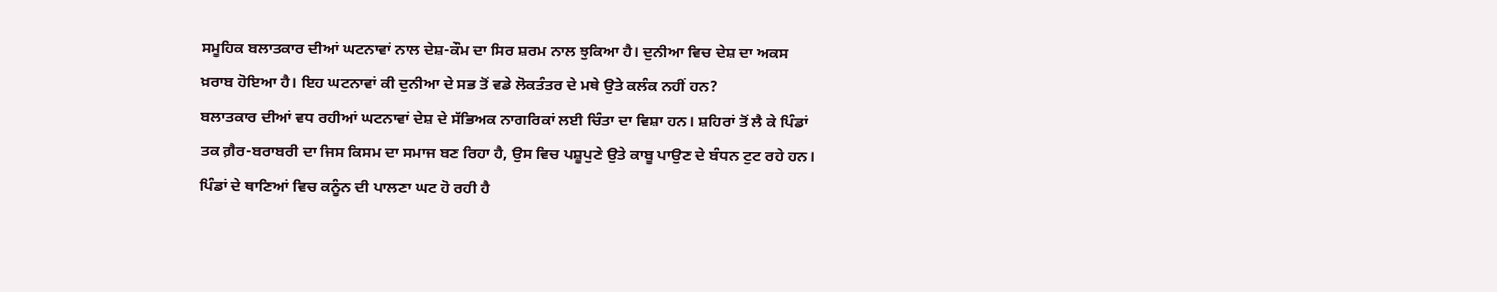ਸਮੂਹਿਕ ਬਲਾਤਕਾਰ ਦੀਆਂ ਘਟਨਾਵਾਂ ਨਾਲ ਦੇਸ਼-ਕੌਮ ਦਾ ਸਿਰ ਸ਼ਰਮ ਨਾਲ ਝੁਕਿਆ ਹੈ। ਦੁਨੀਆ ਵਿਚ ਦੇਸ਼ ਦਾ ਅਕਸ ਖ਼ਰਾਬ ਹੋਇਆ ਹੈ। ਇਹ ਘਟਨਾਵਾਂ ਕੀ ਦੁਨੀਆ ਦੇ ਸਭ ਤੋਂ ਵਡੇ ਲੋਕਤੰਤਰ ਦੇ ਮਥੇ ਉਤੇ ਕਲੰਕ ਨਹੀਂ ਹਨ?
ਬਲਾਤਕਾਰ ਦੀਆਂ ਵਧ ਰਹੀਆਂ ਘਟਨਾਵਾਂ ਦੇਸ਼ ਦੇ ਸੱਭਿਅਕ ਨਾਗਰਿਕਾਂ ਲਈ ਚਿੰਤਾ ਦਾ ਵਿਸ਼ਾ ਹਨ। ਸ਼ਹਿਰਾਂ ਤੋਂ ਲੈ ਕੇ ਪਿੰਡਾਂ ਤਕ ਗ਼ੈਰ-ਬਰਾਬਰੀ ਦਾ ਜਿਸ ਕਿਸਮ ਦਾ ਸਮਾਜ ਬਣ ਰਿਹਾ ਹੈ, ਉਸ ਵਿਚ ਪਸ਼ੂਪੁਣੇ ਉਤੇ ਕਾਬੂ ਪਾਉਣ ਦੇ ਬੰਧਨ ਟੁਟ ਰਹੇ ਹਨ। ਪਿੰਡਾਂ ਦੇ ਥਾਣਿਆਂ ਵਿਚ ਕਨੂੰਨ ਦੀ ਪਾਲਣਾ ਘਟ ਹੋ ਰਹੀ ਹੈ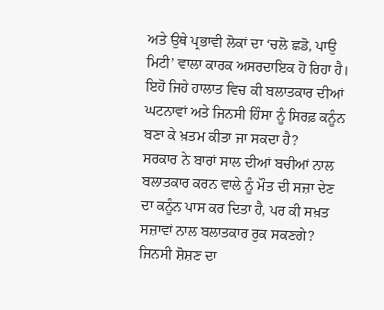ਅਤੇ ਉਥੇ ਪ੍ਰਭਾਵੀ ਲੋਕਾਂ ਦਾ ‘ਚਲੋ ਛਡੋ, ਪਾਉ ਮਿਟੀ’ ਵਾਲਾ ਕਾਰਕ ਅਸਰਦਾਇਕ ਹੋ ਰਿਹਾ ਹੈ। ਇਹੋ ਜਿਹੇ ਹਾਲਾਤ ਵਿਚ ਕੀ ਬਲਾਤਕਾਰ ਦੀਆਂ ਘਟਨਾਵਾਂ ਅਤੇ ਜਿਨਸੀ ਹਿੰਸਾ ਨੂੰ ਸਿਰਫ਼ ਕਨੂੰਨ ਬਣਾ ਕੇ ਖ਼ਤਮ ਕੀਤਾ ਜਾ ਸਕਦਾ ਹੈ?
ਸਰਕਾਰ ਨੇ ਬਾਰਾਂ ਸਾਲ ਦੀਆਂ ਬਚੀਆਂ ਨਾਲ ਬਲਾਤਕਾਰ ਕਰਨ ਵਾਲੇ ਨੂੰ ਮੌਤ ਦੀ ਸਜ਼ਾ ਦੇਣ ਦਾ ਕਨੂੰਨ ਪਾਸ ਕਰ ਦਿਤਾ ਹੈ, ਪਰ ਕੀ ਸਖ਼ਤ ਸਜ਼ਾਵਾਂ ਨਾਲ ਬਲਾਤਕਾਰ ਰੁਕ ਸਕਣਗੇ? ਜਿਨਸੀ ਸ਼ੋਸ਼ਣ ਦਾ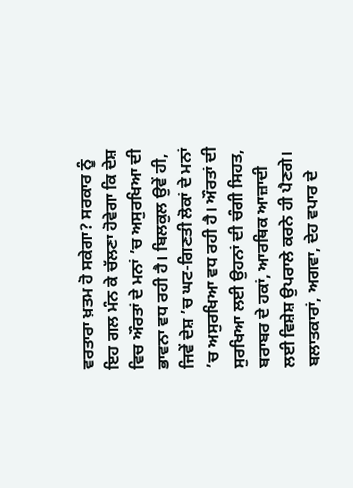ਵਰਤਾਰਾ ਖ਼ਤਮ ਹੋ ਸਕੇਗਾ? ਸਰਕਾਰ ਨੂੰ ਇਹ ਗਲ ਮੰਨ ਕੇ ਚੱਲਣਾ ਹੋਵੇਗਾ ਕਿ ਦੇਸ਼ ਵਿਚ ਔਰਤਾਂ ਦੇ ਮਨਾਂ ’ਚ ਅਸੁਰਖਿਆ ਦੀ ਭਾਵਨਾ ਵਧ ਰਹੀ ਹੈ। ਬਿਲਕੁਲ ਉਵੇਂ ਹੀ, ਜਿਵੇਂ ਦੇਸ਼ ’ਚ ਘਟ-ਗਿਣਤੀ ਲੋਕਾਂ ਦੇ ਮਨਾਂ ’ਚ ਅਸੁਰਖਿਆ ਵਧ ਰਹੀ ਹੈ। ਔਰਤਾਂ ਦੀ ਸੁਰਖਿਆ ਲਈ ਉਹਨਾਂ ਦੀ ਚੰਗੀ ਸਿਹਤ, ਬਰਾਬਰ ਦੇ ਹਕਾਂ, ਆਰਥਿਕ ਆਜ਼ਾਦੀ ਲਈ ਵਿਸ਼ੇਸ਼ ਉਪਰਾਲੇ ਕਰਨੇ ਹੀ ਪੈਣਗੇ। ਬਲਾਤਕਾਰਾਂ, ਅਗਵਾ, ਦੇਹ ਵਪਾਰ ਦੇ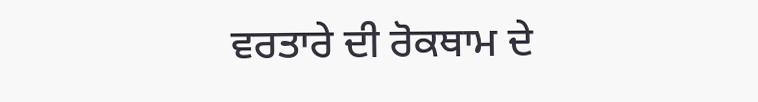ਵਰਤਾਰੇ ਦੀ ਰੋਕਥਾਮ ਦੇ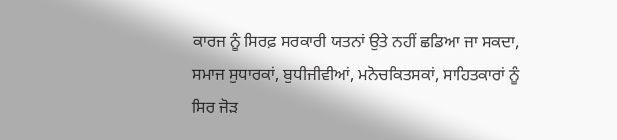ਕਾਰਜ ਨੂੰ ਸਿਰਫ਼ ਸਰਕਾਰੀ ਯਤਨਾਂ ਉਤੇ ਨਹੀਂ ਛਡਿਆ ਜਾ ਸਕਦਾ, ਸਮਾਜ ਸੁਧਾਰਕਾਂ, ਬੁਧੀਜੀਵੀਆਂ, ਮਨੋਚਕਿਤਸਕਾਂ, ਸਾਹਿਤਕਾਰਾਂ ਨੂੰ ਸਿਰ ਜੋੜ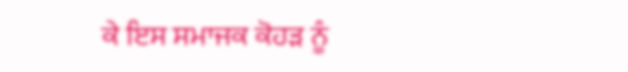ਕੇ ਇਸ ਸਮਾਜਕ ਕੋਹੜ ਨੂੰ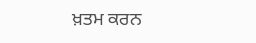ਖ਼ਤਮ ਕਰਨ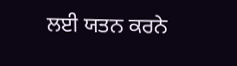ਲਈ ਯਤਨ ਕਰਨੇ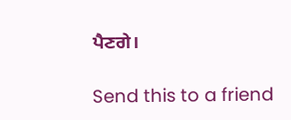ਪੈਣਗੇ।

Send this to a friend